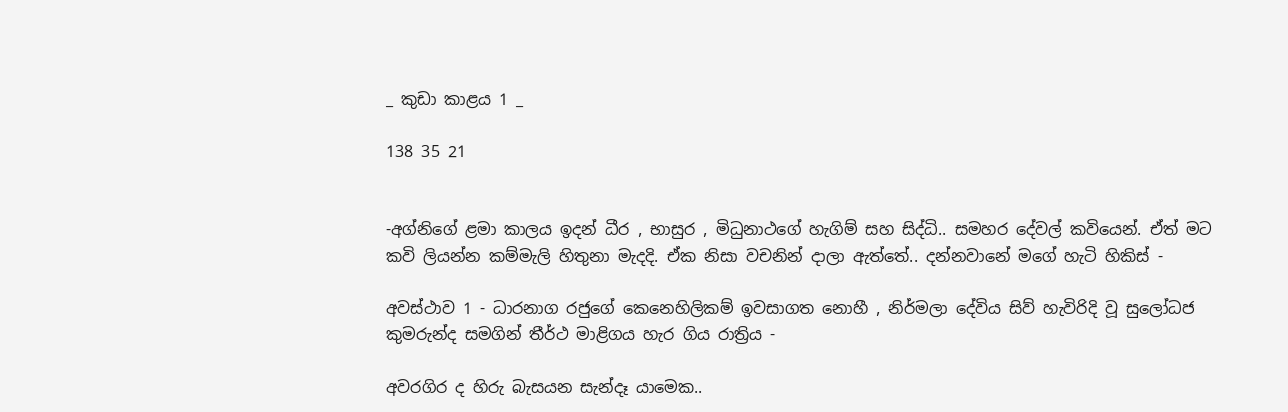_ කුඩා කාළය 1 _

138 35 21


-අග්නිගේ ළමා කාලය ඉදන් ධීර , භාසුර , මිධුනාථගේ හැගිම් සහ සිද්ධි.. සමහර දේවල් කවියෙන්. ඒත් මට කවි ලියන්න කම්මැලි හිතුනා මැදදි. ඒක නිසා වචනින් දාලා ඇත්තේ.. දන්නවානේ මගේ හැටි හිකිස් -

අවස්ථාව 1 - ධාරනාග රජුගේ කෙනෙහිලිකම් ඉවසාගත නොහී , නිර්මලා දේවිය සිව් හැවිරිදි වූ සුලෝධජ කුමරුන්ද සමගින් තීර්ථ මාළිගය හැර ගිය රාත්‍රිය -

අවරගිර ද හිරු බැසයන සැන්දෑ යාමෙක..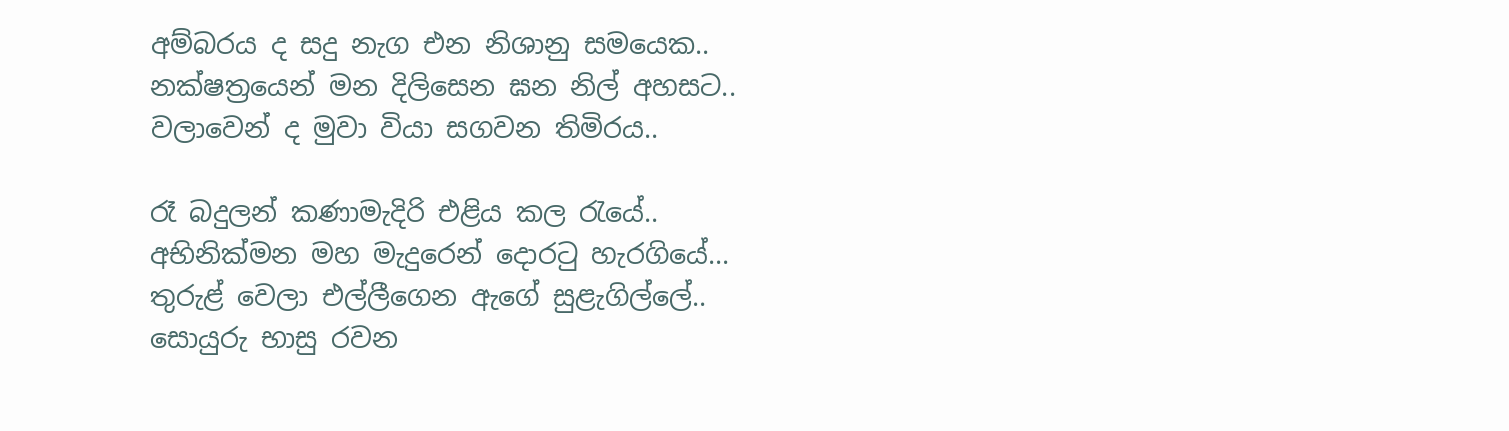අම්බරය ද සදු නැග එන නිශානු සමයෙක..
නක්ෂත්‍රයෙන් මන දිලිසෙන ඝන නිල් අහසට..
වලාවෙන් ද මුවා වියා සගවන තිමිරය..

රෑ බදුලන් කණාමැදිරි එළිය කල රැයේ..
අභිනික්මන මහ මැදුරෙන් දොරටු හැරගියේ...
තුරුළ් වෙලා එල්ලීගෙන ඇගේ සුළැගිල්ලේ..
සොයුරු භාසු රවන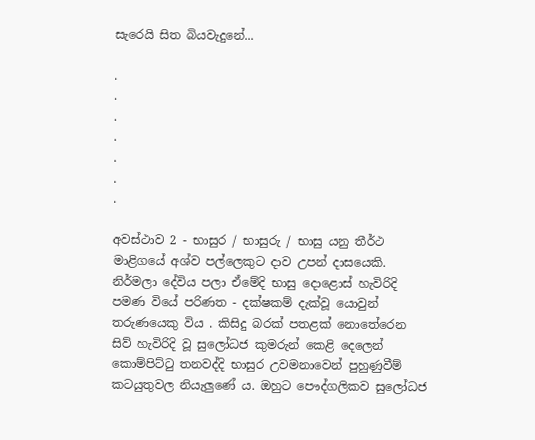සැරෙයි සිත බියවැදුනේ...

.
.
.
.
.
.
.

අවස්ථාව 2 - භාසුර / භාසුරු / භාසු යනු තීර්ථ මාළිගයේ අශ්ව පල්ලෙකුට දාව උපන් දාසයෙකි. නිර්මලා දේවිය පලා ඒමේදි භාසු දොළොස් හැවිරිදි පමණ වියේ පරිණත - දක්ෂකම් දැක්වූ යොවුන් තරුණයෙකු විය . කිසිදු බරක් පතළක් නොතේරෙන සිව් හැවිරිදි වූ සුලෝධජ කුමරුන් කෙළි දෙලෙන් කොම්පිට්ටු තනවද්දි භාසුර උවමනාවෙන් පුහුණුවීම් කටයුතුවල නියැලුණේ ය. ඔහුට පෞද්ගලිකව සුලෝධජ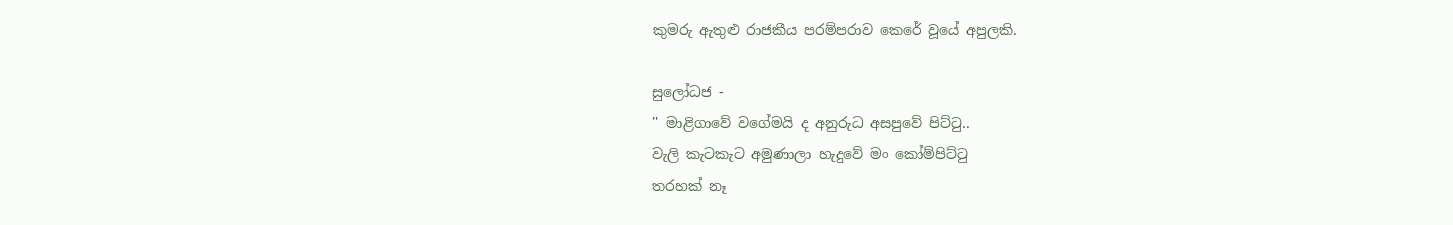කුමරු ඇතුළු රාජකීය පරම්පරාව කෙරේ වූයේ අපුලකි.

සුලෝධජ -
'' මාළිගාවේ වගේමයි ද අනුරුධ අසපුවේ පිට්ටු..
වැලි කැටකැට අමුණාලා හැදුවේ මං කෝම්පිට්ටු
තරහක් නෑ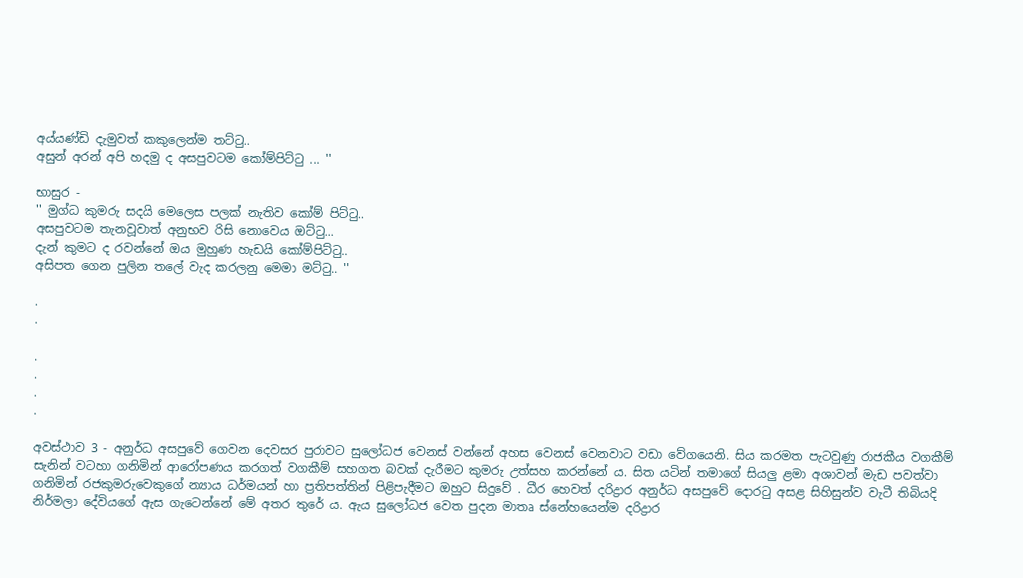අය්යණ්ඩි දැමුවත් කකුලෙන්ම තට්ටු..
අසුන් අරන් අපි හදමු ද අසපුවටම කෝම්පිට්ටු ... ''

භාසුර -
'' මුග්ධ කුමරු සදයි මෙලෙස පලක් නැතිව කෝම් පිට්ටු..
අසපුවටම තැනවූවාත් අනුභව රිසි නොවෙය ඔට්ටු...
දැන් කුමට ද රවන්නේ ඔය මුහුණ හැඩයි කෝම්පිට්ටු..
අසිපත ගෙන පුලින තලේ වැද කරලනු මෙමා මට්ටු.. ''

.
.

.
.
.
.

අවස්ථාව 3 - අනුර්ධ අසපුවේ ගෙවන දෙවසර පුරාවට සුලෝධජ වෙනස් වන්නේ අහස වෙනස් වෙනවාට වඩා වේගයෙනි. සිය කරමත පැටවුණු රාජකීය වගකීම් සැනින් වටහා ගනිමින් ආරෝපණය කරගත් වගකීම් සහගත බවක් දැරීමට කුමරු උත්සහ කරන්නේ ය. සිත යටින් තමාගේ සියලු ළමා අශාවන් මැඩ පවත්වා ගනිමින් රජකුමරුවෙකුගේ න්‍යාය ධර්මයන් හා ප්‍රතිපත්තින් පිළිපැදීමට ඔහුට සිදුවේ . ධීර හෙවත් දරිද්‍රාර අනුර්ධ අසපුවේ දොරටු අසළ සිහිසුන්ව වැටී තිබියදි නිර්මලා දේවියගේ ඇස ගැටෙන්නේ මේ අතර තුරේ ය. ඇය සුලෝධජ වෙත පුදන මාතෘ ස්නේහයෙන්ම දරිද්‍රාර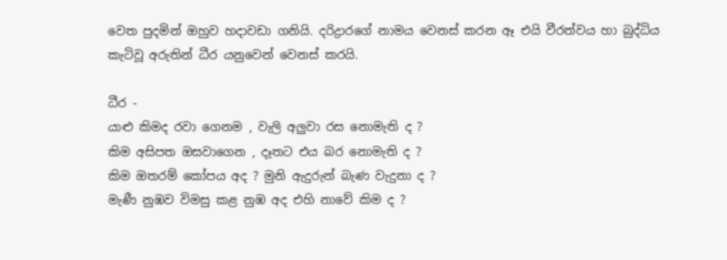වෙත පුදමින් ඔහුව හදාවඩා ගනියි. දරිද්‍රාරගේ නාමය වෙනස් කරන ඈ එයි වීරත්වය හා බුද්ධිය කැටිවූ අරුතින් ධීර යනුවෙන් වෙනස් කරයි.

ධීර -
යාළු කිමද රවා ගෙනම , වැලි අලුවා රස නොමැති ද ?
කිම අසිපත ඔසවාගෙන , දෑතට එය බර නොමැති ද ?
කිම ඔතරම් කෝපය අද ? මුනි ඇදුරුන් බැණ වැදුනා ද ?
මැණී නුඹව විමසු කළ නුඹ අද එහි නාවේ කිම ද ?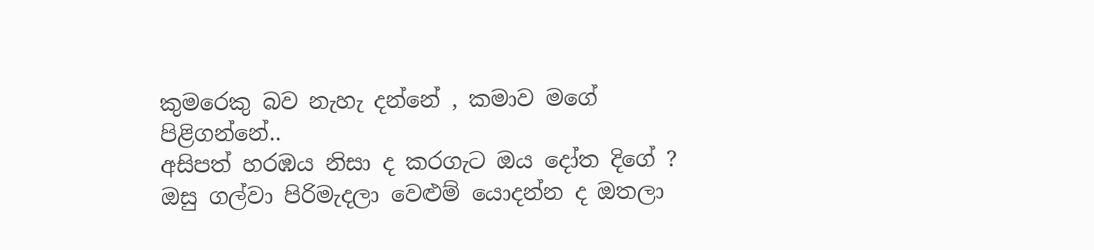කුමරෙකු බව නැහැ දන්නේ , කමාව මගේ පිළිගන්නේ..
අසිපත් හරඹය නිසා ද කරගැට ඔය දෝත දිගේ ?
ඔසු ගල්වා පිරිමැදලා වෙළුම් යොදන්න ද ඔතලා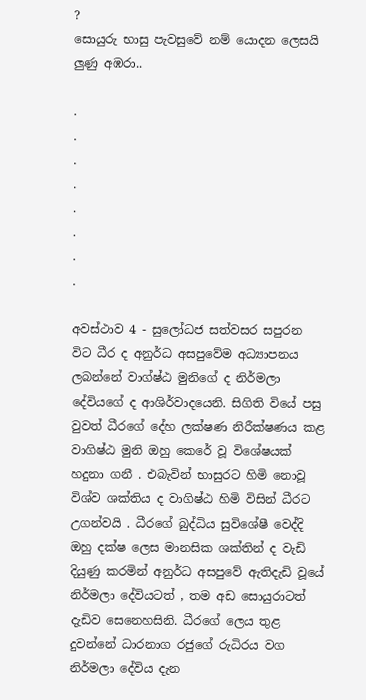?
සොයුරු භාසු පැවසුවේ නම් යොදන ලෙසයි ලුණු අඹරා..

.
.
.
.
.
.
.
.

අවස්ථාව 4 - සුලෝධජ සත්වසර සපුරන විට ධීර ද අනුර්ධ අසපුවේම අධ්‍යාපනය ලබන්නේ වාග්ෂ්ඨ මුනිගේ ද නිර්මලා දේවියගේ ද ආශිර්වාදයෙනි. සිගිති වියේ පසු වුවත් ධීරගේ දේහ ලක්ෂණ නිරීක්ෂණය කළ වාගිෂ්ඨ මුනි ඔහු කෙරේ වූ විශේෂයක් හදුනා ගනී . එබැවින් භාසුරට හිමි නොවූ විශ්ව ශක්තිය ද වාගිෂ්ඨ හිමි විසින් ධීරට උගන්වයි . ධීරගේ බුද්ධිය සුවිශේෂී වෙද්දි ඔහු දක්ෂ ලෙස මානසික ශක්තින් ද වැඩි දියුණු කරමින් අනුර්ධ අසපුවේ ඇතිදැඩි වූයේ නිර්මලා දේවියටත් , තම අඩ සොයුරාටත් දැඩිව සෙනෙහසිනි. ධීරගේ ලෙය තුළ දුවන්නේ ධාරනාග රජුගේ රුධිරය වග නිර්මලා දේවිය දැන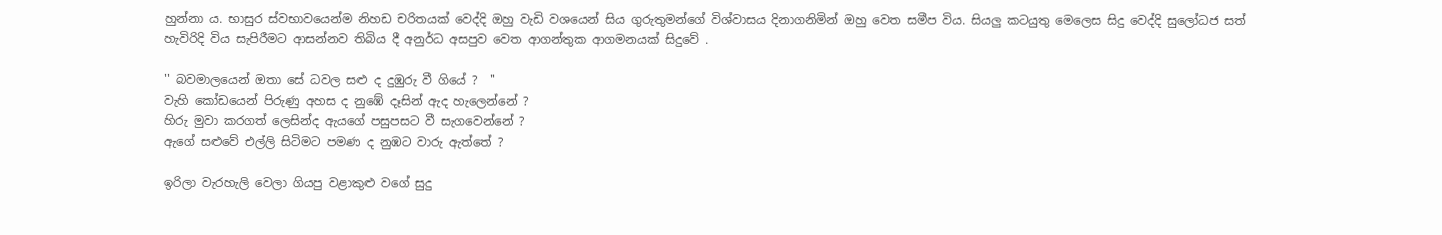හුන්නා ය. භාසුර ස්වභාවයෙන්ම නිහඩ චරිතයක් වෙද්දි ඔහු වැඩි වශයෙන් සිය ගුරුතුමන්ගේ විශ්වාසය දිනාගනිමින් ඔහු වෙත සමීප විය. සියලු කටයුතු මෙලෙස සිදු වෙද්දි සුලෝධජ සත් හැවිරිදි විය සැපිරීමට ආසන්නව තිබිය දී අනුර්ධ අසපුව වෙත ආගන්තුක ආගමනයක් සිදුවේ .

'' බවමාලයෙන් ඔතා සේ ධවල සළු ද දුඹුරු වී ගියේ ?  ''
වැහි කෝඩයෙන් පිරුණු අහස ද නුඹේ දෑසින් ඇද හැලෙන්නේ ?
හිරු මුවා කරගත් ලෙසින්ද ඇයගේ පසුපසට වී සැගවෙන්නේ ?
ඇගේ සළුවේ එල්ලි සිටිමට පමණ ද නුඹට වාරු ඇත්තේ ?

ඉරිලා වැරහැලි වෙලා ගියපු වළාකුළු වගේ සුදු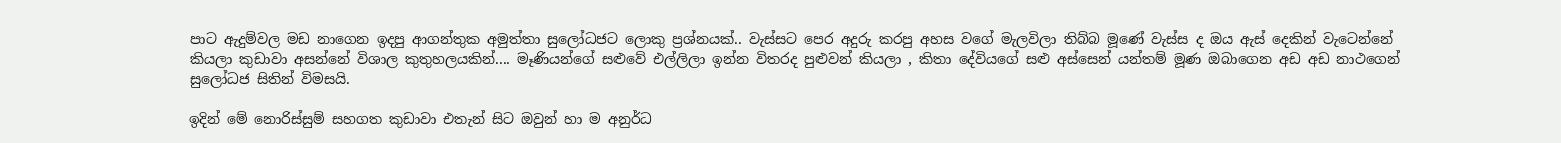පාට ඇදුම්වල මඩ නාගෙන ඉදපු ආගන්තුක අමුත්තා සුලෝධජට ලොකු ප්‍රශ්නයක්.. වැස්සට පෙර අදුරු කරපු අහස වගේ මැලවිලා තිබ්බ මූණේ වැස්ස ද ඔය ඇස් දෙකින් වැටෙන්නේ කියලා කුඩාවා අසන්නේ විශාල කුතුහලයකින්.... මෑණියන්ගේ සළුවේ එල්ලිලා ඉන්න විතරද පුළුවන් කියලා , කිතා දේවියගේ සළු අස්සෙන් යන්තම් මූණ ඔබාගෙන අඩ අඩ නාථගෙන් සුලෝධජ සිතින් විමසයි.

ඉදින් මේ නොරිස්සුම් සහගත කුඩාවා එතැන් සිට ඔවුන් හා ම අනුර්ධ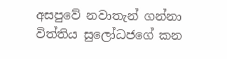අසපුවේ නවාතැන් ගන්නා විත්තිය සුලෝධජගේ කන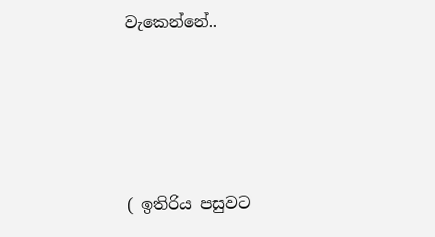වැකෙන්නේ..




( ඉතිරිය පසුවට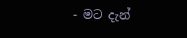- මට දැන්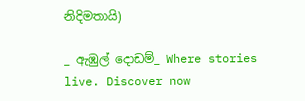නිදිමතායි)

_ ඇඹුල් දොඩම්_ Where stories live. Discover now